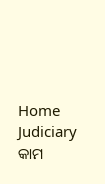Home Judiciary କାମ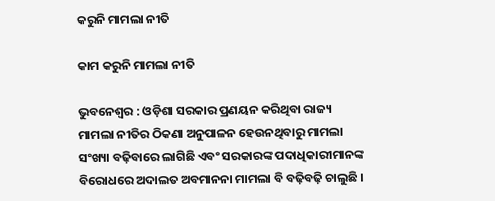କରୁନି ମାମଲା ନୀତି

କାମ କରୁନି ମାମଲା ନୀତି

ଭୁବନେଶ୍ୱର : ଓଡ଼ିଶା ସରକାର ପ୍ରଣୟନ କରିଥିବା ରାଜ୍ୟ ମାମଲା ନୀତିର ଠିକଣା ଅନୁପାଳନ ହେଉନଥିବାରୁ ମାମଲା ସଂଖ୍ୟା ବଢ଼ିବାରେ ଲାଗିଛି ଏବଂ ସରକାରଙ୍କ ପଦାଧିକାରୀମାନଙ୍କ ବିରୋଧରେ ଅଦାଲତ ଅବମାନନା ମାମଲା ବି ବଢ଼ିବଢ଼ି ଚାଲୁଛି ।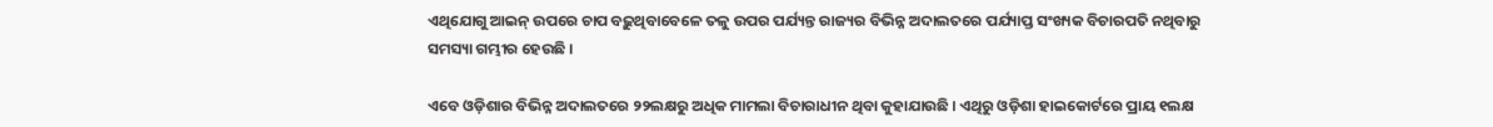ଏଥିଯୋଗୁ ଆଇନ୍‍ ଉପରେ ଚାପ ବଢ଼ୁଥିବାବେଳେ ତଳୁ ଉପର ପର୍ଯ୍ୟନ୍ତ ରାଜ୍ୟର ବିଭିନ୍ନ ଅଦାଲତରେ ପର୍ଯ୍ୟାପ୍ତ ସଂଖ୍ୟକ ବିଚାରପତି ନଥିବାରୁ ସମସ୍ୟା ଗମ୍ଭୀର ହେଉଛି ।

ଏବେ ଓଡ଼ିଶାର ବିଭିନ୍ନ ଅଦାଲତରେ ୨୨ଲକ୍ଷରୁ ଅଧିକ ମାମଲା ବିଚାରାଧୀନ ଥିବା କୁହାଯାଉଛି । ଏଥିରୁ ଓଡ଼ିଶା ହାଇକୋର୍ଟରେ ପ୍ରାୟ ୧ଲକ୍ଷ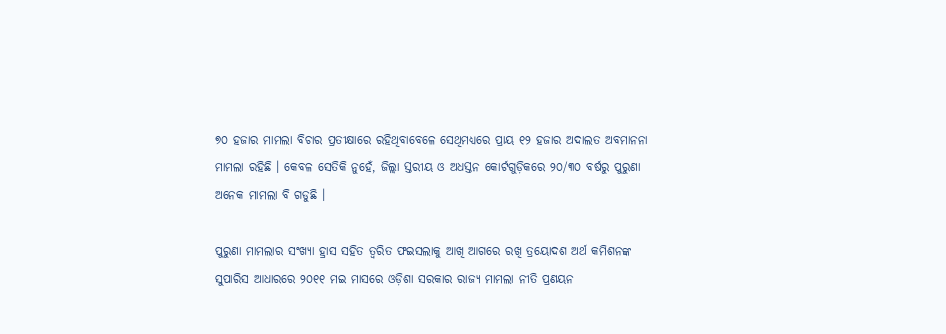୭୦ ହଜାର ମାମଲା ବିଚାର ପ୍ରତୀକ୍ଷାରେ ରହିଥିବାବେଳେ ସେଥିମଧ୍ୟରେ ପ୍ରାୟ ୧୨ ହଜାର ଅଦାଲତ ଅବମାନନା ମାମଲା ରହିଛି । କେବଳ ସେତିକି ନୁହେଁ, ଜିଲ୍ଲା ସ୍ତରୀୟ ଓ ଅଧସ୍ତନ କୋର୍ଟଗୁଡ଼ିକରେ ୨୦/୩୦ ବର୍ଷରୁ ପୁରୁଣା ଅନେକ ମାମଲା ବି ଗଡୁଛି ।

ପୁରୁଣା ମାମଲାର ସଂଖ୍ୟା ହ୍ରାସ ସହିତ ତ୍ୱରିତ ଫଇସଲାକୁ ଆଖି ଆଗରେ ରଖି ତ୍ରୟୋଦଶ ଅର୍ଥ କମିଶନଙ୍କ ସୁପାରିସ ଆଧାରରେ ୨୦୧୧ ମଇ ମାସରେ ଓଡ଼ିଶା ସରକାର ରାଜ୍ୟ ମାମଲା ନୀତି ପ୍ରଣୟନ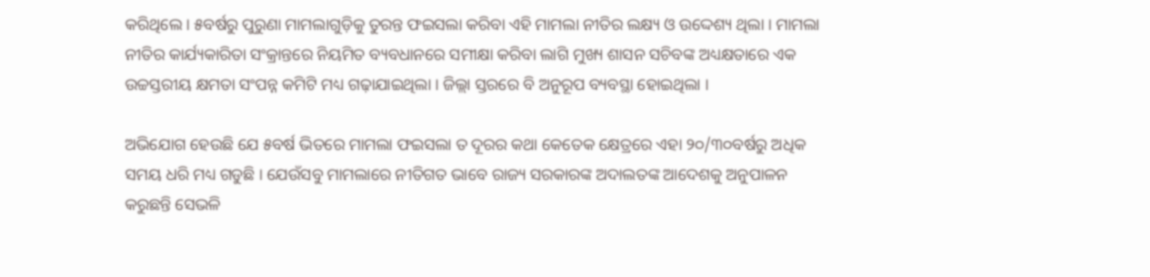କରିଥିଲେ । ୫ବର୍ଷରୁ ପୁରୁଣା ମାମଲାଗୁଡ଼ିକୁ ତୁରନ୍ତ ଫଇସଲା କରିବା ଏହି ମାମଲା ନୀତିର ଲକ୍ଷ୍ୟ ଓ ଉଦ୍ଦେଶ୍ୟ ଥିଲା । ମାମଲା ନୀତିର କାର୍ଯ୍ୟକାରିତା ସଂକ୍ରାନ୍ତରେ ନିୟମିତ ବ୍ୟବଧାନରେ ସମୀକ୍ଷା କରିବା ଲାଗି ମୁଖ୍ୟ ଶାସନ ସଚିବଙ୍କ ଅଧ୍ୟକ୍ଷତାରେ ଏକ ଉଚ୍ଚସ୍ତରୀୟ କ୍ଷମତା ସଂପନ୍ନ କମିଟି ମଧ୍ୟ ଗଢ଼ାଯାଇଥିଲା । ଜିଲ୍ଲା ସ୍ତରରେ ବି ଅନୁରୂପ ବ୍ୟବସ୍ଥା ହୋଇଥିଲା ।

ଅଭିଯୋଗ ହେଉଛି ଯେ ୫ବର୍ଷ ଭିତରେ ମାମଲା ଫଇସଲା ତ ଦୂରର କଥା କେତେକ କ୍ଷେତ୍ରରେ ଏହା ୨୦/୩୦ବର୍ଷରୁ ଅଧିକ ସମୟ ଧରି ମଧ୍ୟ ଗଡୁଛି । ଯେଉଁସବୁ ମାମଲାରେ ନୀତିଗତ ଭାବେ ରାଜ୍ୟ ସରକାରଙ୍କ ଅଦାଲତଙ୍କ ଆଦେଶକୁ ଅନୁପାଳନ କରୁଛନ୍ତି ସେଭଳି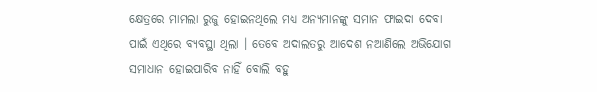କ୍ଷେତ୍ରରେ ମାମଲା ରୁଜୁ ହୋଇନଥିଲେ ମଧ୍ୟ ଅନ୍ୟମାନଙ୍କୁ ସମାନ ଫାଇଦା ଦେବା ପାଇଁ ଏଥିରେ ବ୍ୟବସ୍ଥା ଥିଲା । ତେବେ ଅଦାଲତରୁ ଆଦେଶ ନଆଣିଲେ ଅଭିଯୋଗ ସମାଧାନ ହୋଇପାରିବ ନାହିଁ ବୋଲି ବହୁ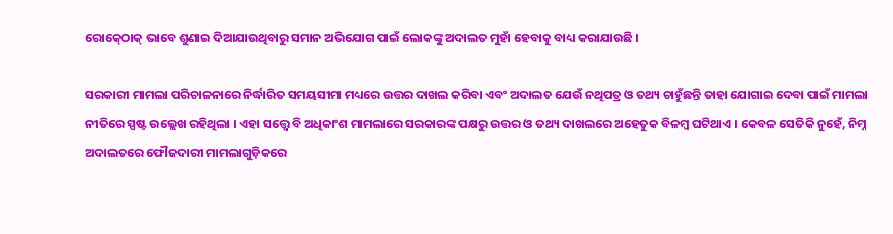ରୋକ୍‍ଠୋକ୍‍ ଭାବେ ଶୁଣାଇ ଦିଆଯାଉଥିବାରୁ ସମାନ ଅଭିଯୋଗ ପାଇଁ ଲୋକଙ୍କୁ ଅଦାଲତ ମୁହାଁ ହେବାକୁ ବାଧ୍ୟ କରାଯାଉଛି ।

ସରକାରୀ ମାମଲା ପରିଚାଳନାରେ ନିର୍ଦ୍ଧାରିତ ସମୟସୀମା ମଧ୍ୟରେ ଉତ୍ତର ଦାଖଲ କରିବା ଏବଂ ଅଦାଲତ ଯେଉଁ ନଥିପତ୍ର ଓ ତଥ୍ୟ ଚାହୁଁଛନ୍ତି ତାହା ଯୋଗାଇ ଦେବା ପାଇଁ ମାମଲା ନୀତିରେ ସ୍ପଷ୍ଟ ଉଲ୍ଲେଖ ରହିଥିଲା । ଏହା ସତ୍ତ୍ୱେ ବି ଅଧିକାଂଶ ମାମଲାରେ ସରକାରଙ୍କ ପକ୍ଷରୁ ଉତ୍ତର ଓ ତଥ୍ୟ ଦାଖଲରେ ଅହେତୁକ ବିଳମ୍ବ ଘଟିଥାଏ । କେବଳ ସେତିକି ନୁହେଁ, ନିମ୍ନ ଅଦାଲତରେ ଫୌଜଦାରୀ ମାମଲାଗୁଡ଼ିକରେ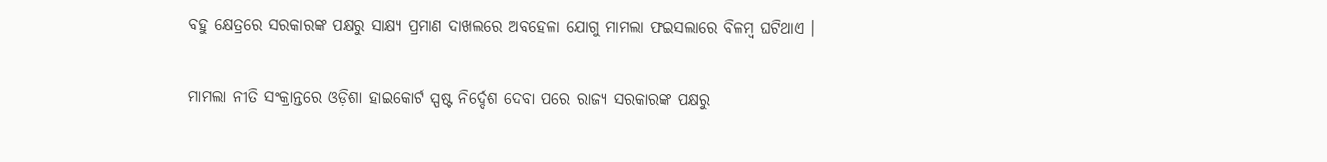ବହୁ କ୍ଷେତ୍ରରେ ସରକାରଙ୍କ ପକ୍ଷରୁ ସାକ୍ଷ୍ୟ ପ୍ରମାଣ ଦାଖଲରେ ଅବହେଳା ଯୋଗୁ ମାମଲା ଫଇସଲାରେ ବିଳମ୍ବ ଘଟିଥାଏ ।

ମାମଲା ନୀତି ସଂକ୍ରାନ୍ତରେ ଓଡ଼ିଶା ହାଇକୋର୍ଟ ସ୍ପଷ୍ଟ ନିର୍ଦ୍ଦେଶ ଦେବା ପରେ ରାଜ୍ୟ ସରକାରଙ୍କ ପକ୍ଷରୁ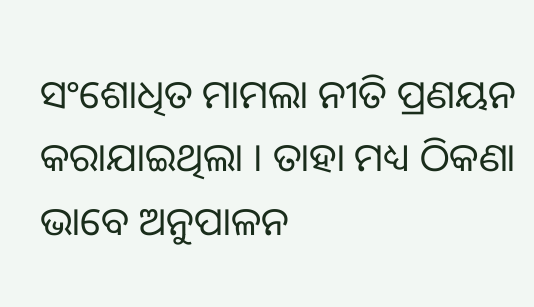ସଂଶୋଧିତ ମାମଲା ନୀତି ପ୍ରଣୟନ କରାଯାଇଥିଲା । ତାହା ମଧ୍ୟ ଠିକଣା ଭାବେ ଅନୁପାଳନ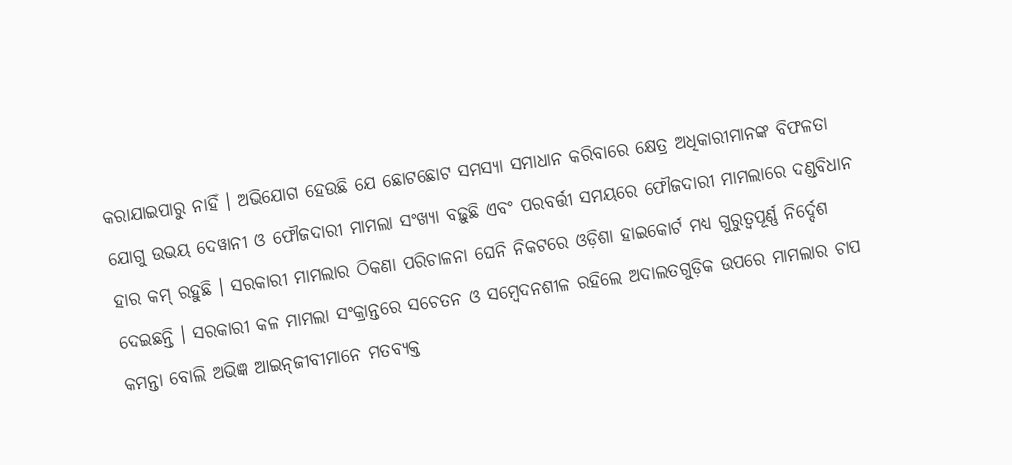କରାଯାଇପାରୁ ନାହିଁ । ଅଭିଯୋଗ ହେଉଛି ଯେ ଛୋଟଛୋଟ ସମସ୍ୟା ସମାଧାନ କରିବାରେ କ୍ଷେତ୍ର ଅଧିକାରୀମାନଙ୍କ ବିଫଳତା ଯୋଗୁ ଉଭୟ ଦେୱାନୀ ଓ ଫୌଜଦାରୀ ମାମଲା ସଂଖ୍ୟା ବଢ଼ୁଛି ଏବଂ ପରବର୍ତ୍ତୀ ସମୟରେ ଫୌଜଦାରୀ ମାମଲାରେ ଦଣ୍ଡବିଧାନ ହାର କମ୍‍ ରହୁଛି । ସରକାରୀ ମାମଲାର ଠିକଣା ପରିଚାଳନା ଘେନି ନିକଟରେ ଓଡ଼ିଶା ହାଇକୋର୍ଟ ମଧ୍ୟ ଗୁରୁତ୍ୱପୂର୍ଣ୍ଣ ନିର୍ଦ୍ଦେଶ ଦେଇଛନ୍ତି । ସରକାରୀ କଳ ମାମଲା ସଂକ୍ରାନ୍ତରେ ସଚେତନ ଓ ସମ୍ବେଦନଶୀଳ ରହିଲେ ଅଦାଲତଗୁଡ଼ିକ ଉପରେ ମାମଲାର ଚାପ କମନ୍ତା ବୋଲି ଅଭିଜ୍ଞ ଆଇନ୍‍ଜୀବୀମାନେ ମତବ୍ୟକ୍ତ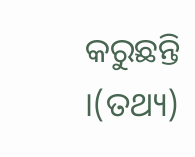କରୁଛନ୍ତି ।(ତଥ୍ୟ)